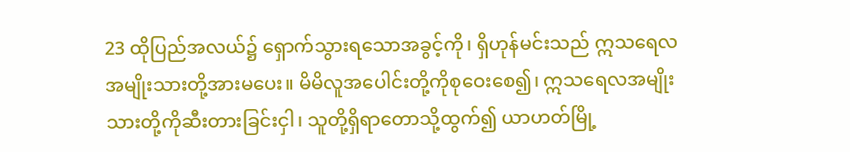23 ထိုပြည်အလယ်၌ ရှောက်သွားရသောအခွင့်ကို၊ ရှိဟုန်မင်းသည် ဣသရေလအမျိုးသားတို့အားမပေး။ မိမိလူအပေါင်းတို့ကိုစုဝေးစေ၍၊ ဣသရေလအမျိုးသားတို့ကိုဆီးတားခြင်းငှါ၊ သူတို့ရှိရာတောသို့ထွက်၍ ယာဟတ်မြို့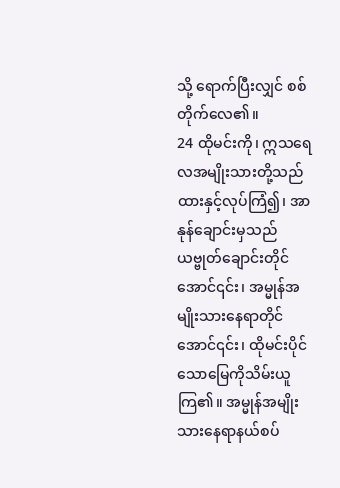သို့ ရောက်ပြီးလျှင် စစ်တိုက်လေ၏။
24 ထိုမင်းကို၊ ဣသရေလအမျိုးသားတို့သည် ထားနှင့်လုပ်ကြံ၍၊ အာနုန်ချောင်းမှသည် ယဗ္ဗုတ်ချောင်းတိုင်အောင်၎င်း၊ အမ္မုန်အမျိုးသားနေရာတိုင်အောင်၎င်း၊ ထိုမင်းပိုင်သောမြေကိုသိမ်းယူကြ၏။ အမ္မုန်အမျိုးသားနေရာနယ်စပ်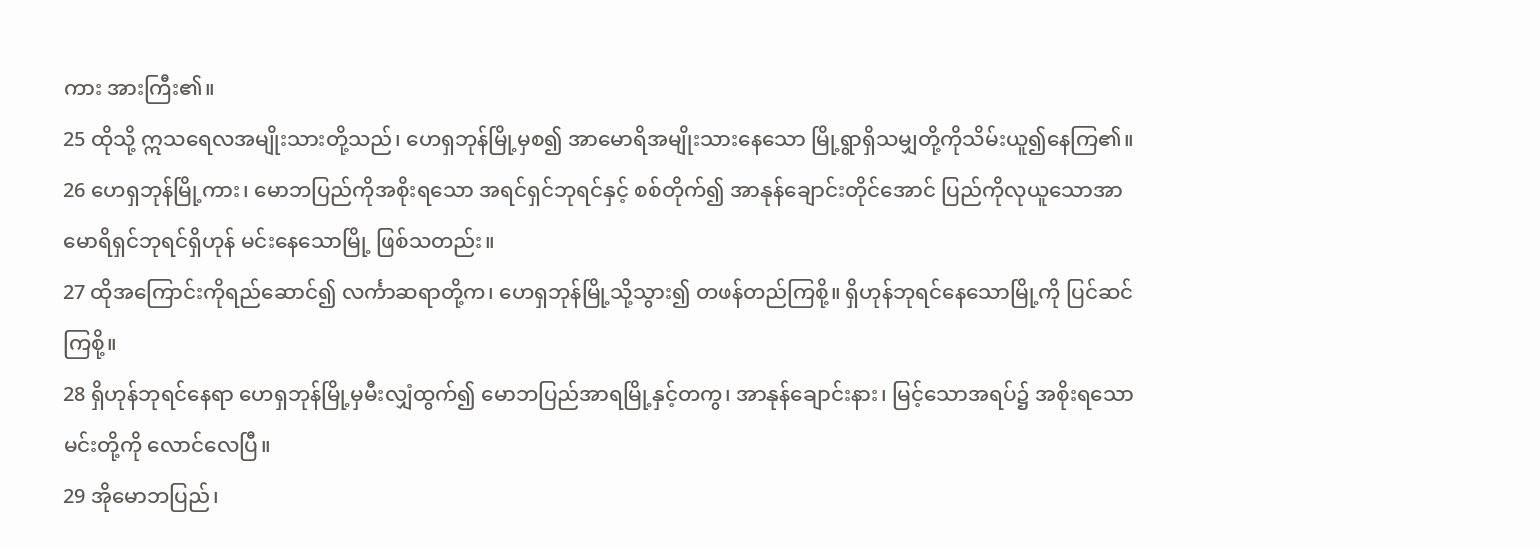ကား အားကြီး၏။
25 ထိုသို့ ဣသရေလအမျိုးသားတို့သည်၊ ဟေရှဘုန်မြို့မှစ၍ အာမောရိအမျိုးသားနေသော မြို့ရွာရှိသမျှတို့ကိုသိမ်းယူ၍နေကြ၏။
26 ဟေရှဘုန်မြို့ကား၊ မောဘပြည်ကိုအစိုးရသော အရင်ရှင်ဘုရင်နှင့် စစ်တိုက်၍ အာနုန်ချောင်းတိုင်အောင် ပြည်ကိုလုယူသောအာမောရိရှင်ဘုရင်ရှိဟုန် မင်းနေသောမြို့ ဖြစ်သတည်း။
27 ထိုအကြောင်းကိုရည်ဆောင်၍ လင်္ကာဆရာတို့က၊ ဟေရှဘုန်မြို့သို့သွား၍ တဖန်တည်ကြစို့။ ရှိဟုန်ဘုရင်နေသောမြို့ကို ပြင်ဆင်ကြစို့။
28 ရှိဟုန်ဘုရင်နေရာ ဟေရှဘုန်မြို့မှမီးလျှံထွက်၍ မောဘပြည်အာရမြို့နှင့်တကွ၊ အာနုန်ချောင်းနား၊ မြင့်သောအရပ်၌ အစိုးရသောမင်းတို့ကို လောင်လေပြီ။
29 အိုမောဘပြည်၊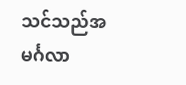သင်သည်အမင်္ဂလာ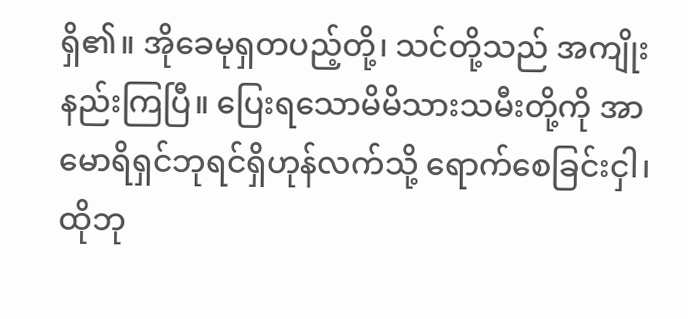ရှိ၏။ အိုခေမုရှတပည့်တို့၊ သင်တို့သည် အကျိုးနည်းကြပြီ။ ပြေးရသောမိမိသားသမီးတို့ကို အာမောရိရှင်ဘုရင်ရှိဟုန်လက်သို့ ရောက်စေခြင်းငှါ၊ ထိုဘု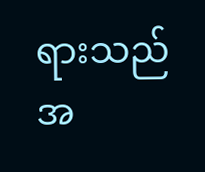ရားသည်အ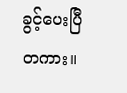ခွင့်ပေးပြီတကား။